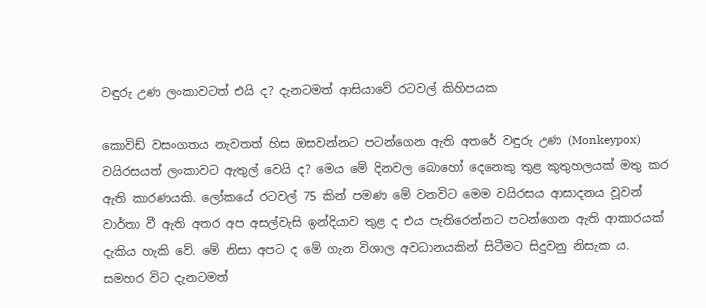වඳුරු උණ ලංකාවටත් එයි ද? දැනටමත් ආසියාවේ රටවල් කිහිපයක

කොවිඩ් වසංගතය නැවතත් හිස ඔසවන්නට පටන්ගෙන ඇති අතරේ වඳුරු උණ (Monkeypox) වයිරසයත් ලංකාවට ඇතුල් වෙයි ද? මෙය මේ දිනවල බොහෝ දෙනෙකු තුළ කුතුහලයක් මතු කර ඇති කාරණයකි. ලෝකයේ රටවල් 75 කින් පමණ මේ වනවිට මෙම වයිරසය ආසාදනය වූවන් වාර්තා වී ඇති අතර අප අසල්වැසි ඉන්දියාව තුළ ද එය පැතිරෙන්නට පටන්ගෙන ඇති ආකාරයක් දැකිය හැකි වේ. මේ නිසා අපට ද මේ ගැන විශාල අවධානයකින් සිටීමට සිදුවනු නිසැක ය. සමහර විට දැනටමත්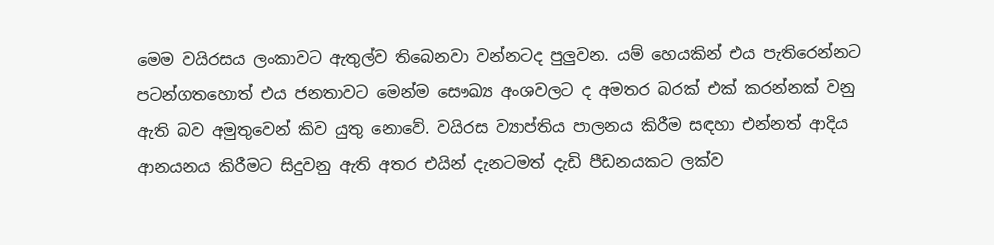මෙම වයිරසය ලංකාවට ඇතුල්ව තිබෙනවා වන්නටද පුලුවන. යම් හෙයකින් එය පැතිරෙන්නට පටන්ගතහොත් එය ජනතාවට මෙන්ම සෞඛ්‍ය අංශවලට ද අමතර බරක් එක් කරන්නක් වනු ඇති බව අමුතුවෙන් කිව යුතු නොවේ. වයිරස ව්‍යාප්තිය පාලනය කිරීම සඳහා එන්නත් ආදිය ආනයනය කිරීමට සිදුවනු ඇති අතර එයින් දැනටමත් දැඩි පීඩනයකට ලක්ව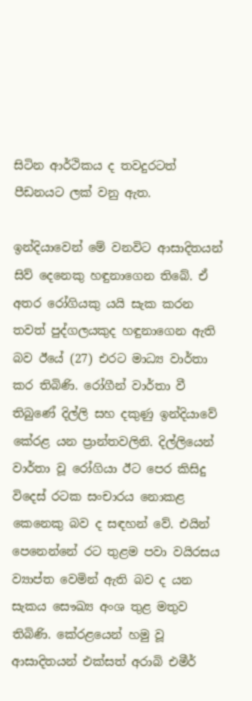සිටින ආර්ථිකය ද තවදුරටත් පීඩනයට ලක් වනු ඇත.

ඉන්දියාවෙන් මේ වනවිට ආසාදිතයන් සිව් දෙනෙකු හඳුනාගෙන තිබේ. ඒ අතර රෝගියකු යයි සැක කරන තවත් පුද්ගලයකුද හඳුනාගෙන ඇති බව ඊයේ (27) එරට මාධ්‍ය වාර්තා කර තිබිණි. රෝගීන් වාර්තා වී තිබුණේ දිල්ලි සහ දකුණු ඉන්දියාවේ කේරළ යන ප්‍රාන්තවලිනි. දිල්ලියෙන් වාර්තා වූ රෝගියා ඊට පෙර කිසිදු විදෙස් රටක සංචාරය නොකළ කෙනෙකු බව ද සඳහන් වේ. එයින් පෙනෙන්නේ රට තුළම පවා වයිරසය ව්‍යාප්ත වෙමින් ඇති බව ද යන සැකය සෞඛ්‍ය අංශ තුළ මතුව තිබිණි. කේරළයෙන් හමු වූ ආසාදිතයන් එක්සත් අරාබි එමීර්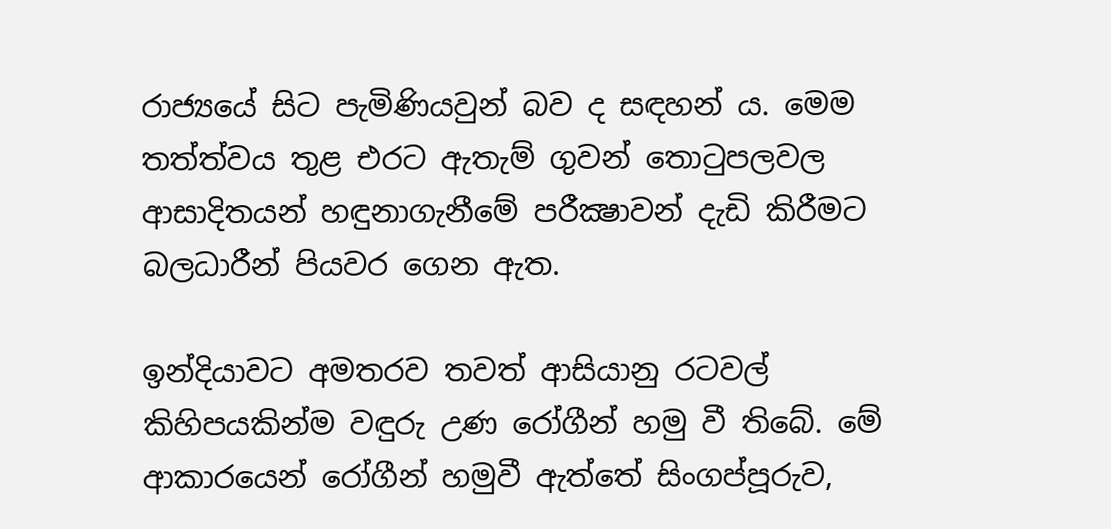රාජ්‍යයේ සිට පැමිණියවුන් බව ද සඳහන් ය. මෙම තත්ත්වය තුළ එරට ඇතැම් ගුවන් තොටුපලවල ආසාදිතයන් හඳුනාගැනීමේ පරීක්‍ෂාවන් දැඩි කිරීමට බලධාරීන් පියවර ගෙන ඇත.

ඉන්දියාවට අමතරව තවත් ආසියානු රටවල් කිහිපයකින්ම වඳුරු උණ රෝගීන් හමු වී තිබේ. මේ ආකාරයෙන් රෝගීන් හමුවී ඇත්තේ සිංගප්පූරුව,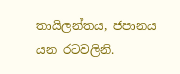තායිලන්තය, ජපානය යන රටවලිනි.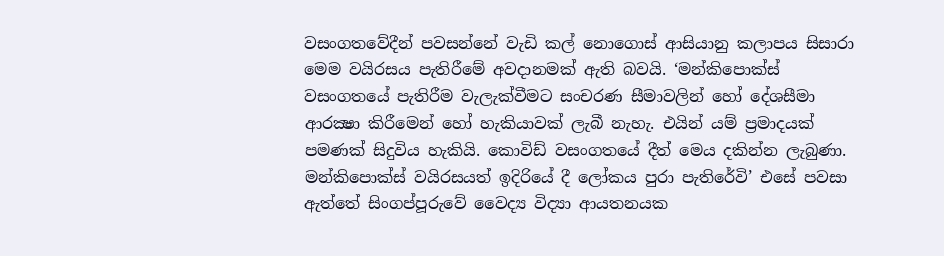වසංගතවේදීන් පවසන්නේ වැඩි කල් නොගොස් ආසියානු කලාපය සිසාරා මෙම වයිරසය පැතිරීමේ අවදානමක් ඇති බවයි. ‘මන්කිපොක්ස් වසංගතයේ පැතිරීම වැලැක්වීමට සංචරණ සීමාවලින් හෝ දේශසීමා ආරක්‍ෂා කිරීමෙන් හෝ හැකියාවක් ලැබී නැහැ. එයින් යම් ප්‍රමාදයක් පමණක් සිදුවිය හැකියි. කොවිඩ් වසංගතයේ දීත් මෙය දකින්න ලැබුණා. මන්කිපොක්ස් වයිරසයත් ඉදිරියේ දී ලෝකය පුරා පැතිරේවි’ එසේ පවසා ඇත්තේ සිංගප්පූරුවේ වෛද්‍ය විද්‍යා ආයතනයක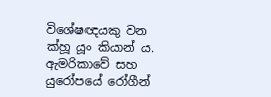විශේෂඥයකු වන ක්හූ යූං කියාන් ය. ඇමරිකාවේ සහ යුරෝපයේ රෝගීන්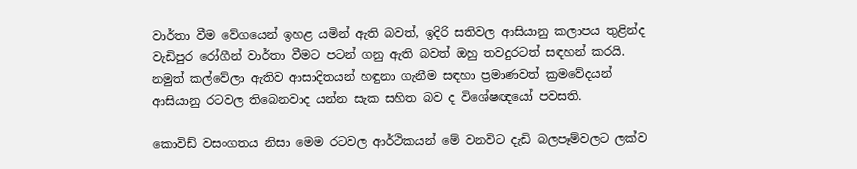වාර්තා වීම වේගයෙන් ඉහළ යමින් ඇති බවත්, ඉදිරි සතිවල ආසියානු කලාපය තුළින්ද වැඩිපුර රෝගීන් වාර්තා වීමට පටන් ගනු ඇති බවත් ඔහු තවදුරටත් සඳහන් කරයි. නමුත් කල්වේලා ඇතිව ආසාදිතයන් හඳුනා ගැනීම සඳහා ප්‍රමාණවත් ක්‍රමවේදයන් ආසියානු රටවල තිබෙනවාද යන්න සැක සහිත බව ද විශේෂඥයෝ පවසති.

කොවිඩ් වසංගතය නිසා මෙම රටවල ආර්ථිකයන් මේ වනවිට දැඩි බලපෑම්වලට ලක්ව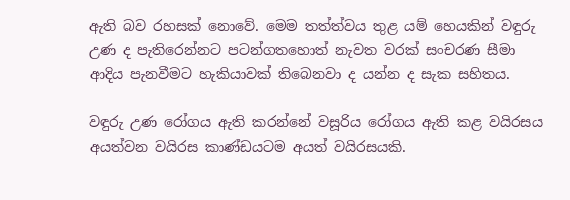ඇති බව රහසක් නොවේ. මෙම තත්ත්වය තුළ යම් හෙයකින් වඳුරු උණ ද පැතිරෙන්නට පටන්ගතහොත් නැවත වරක් සංචරණ සීමා ආදිය පැනවීමට හැකියාවක් තිබෙනවා ද යන්න ද සැක සහිතය.

වඳුරු උණ රෝගය ඇති කරන්නේ වසූරිය රෝගය ඇති කළ වයිරසය අයත්වන වයිරස කාණ්ඩයටම අයත් වයිරසයකි.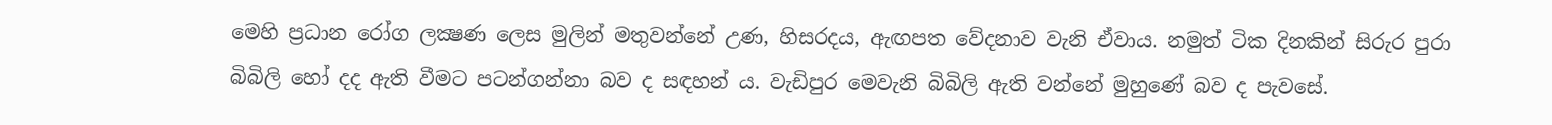මෙහි ප්‍රධාන රෝග ලක්‍ෂණ ලෙස මුලින් මතුවන්නේ උණ, හිසරදය, ඇඟපත වේදනාව වැනි ඒවාය. නමුත් ටික දිනකින් සිරුර පුරා බිබිලි හෝ දද ඇති වීමට පටන්ගන්නා බව ද සඳහන් ය. වැඩිපුර මෙවැනි බිබිලි ඇති වන්නේ මුහුණේ බව ද පැවසේ.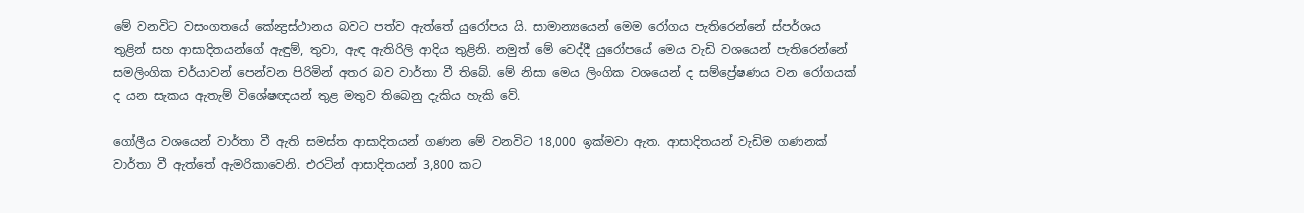මේ වනවිට වසංගතයේ කේන්‍ද්‍රස්ථානය බවට පත්ව ඇත්තේ යුරෝපය යි. සාමාන්‍යයෙන් මෙම රෝගය පැතිරෙන්නේ ස්පර්ශය තුළින් සහ ආසාදිතයන්ගේ ඇඳුම්, තුවා, ඇඳ ඇතිරිලි ආදිය තුළිනි. නමුත් මේ වෙද්දී යුරෝපයේ මෙය වැඩි වශයෙන් පැතිරෙන්නේ සමලිංගික චර්යාවන් පෙන්වන පිරිමින් අතර බව වාර්තා වී තිබේ. මේ නිසා මෙය ලිංගික වශයෙන් ද සම්ප්‍රේෂණය වන රෝගයක් ද යන සැකය ඇතැම් විශේෂඥයන් තුළ මතුව තිබෙනු දැකිය හැකි වේ.

ගෝලීය වශයෙන් වාර්තා වී ඇති සමස්ත ආසාදිතයන් ගණන මේ වනවිට 18,000 ඉක්මවා ඇත. ආසාදිතයන් වැඩිම ගණනක් වාර්තා වී ඇත්තේ ඇමරිකාවෙනි. එරටින් ආසාදිතයන් 3,800 කට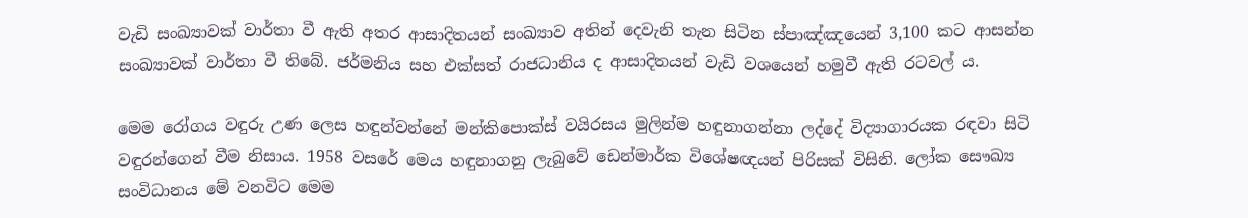වැඩි සංඛ්‍යාවක් වාර්තා වී ඇති අතර ආසාදිතයන් සංඛ්‍යාව අතින් දෙවැනි තැන සිටින ස්පාඤ්ඤයෙන් 3,100 කට ආසන්න සංඛ්‍යාවක් වාර්තා වී තිබේ. ජර්මනිය සහ එක්සත් රාජධානිය ද ආසාදිතයන් වැඩි වශයෙන් හමුවී ඇති රටවල් ය.

මෙම රෝගය වඳුරු උණ ලෙස හඳුන්වන්නේ මන්කිපොක්ස් වයිරසය මුලින්ම හඳුනාගන්නා ලද්දේ විද්‍යාගාරයක රඳවා සිටි වඳුරන්ගෙන් වීම නිසාය. 1958 වසරේ මෙය හඳුනාගනු ලැබුවේ ඩෙන්මාර්ක විශේෂඥයන් පිරිසක් විසිනි. ලෝක සෞඛ්‍ය සංවිධානය මේ වනවිට මෙම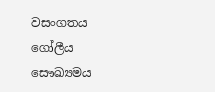වසංගතය ගෝලීය සෞඛ්‍යමය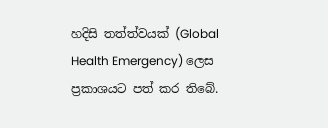හදිසි තත්ත්වයක් (Global Health Emergency) ලෙස ප්‍රකාශයට පත් කර තිබේ.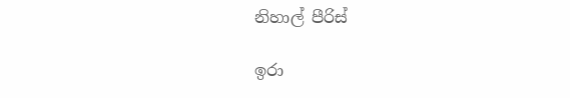නිහාල් පීරිස්

ඉරා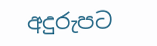අදුරුපට